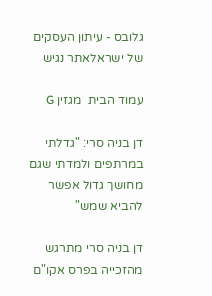גלובס - עיתון העסקים של ישראלאתר נגיש

עמוד הבית  מגזין G

דן בניה סרי: "גדלתי במרתפים ולמדתי שגם מחושך גדול אפשר להביא שמש"

דן בניה סרי מתרגש מהזכייה בפרס אקו"ם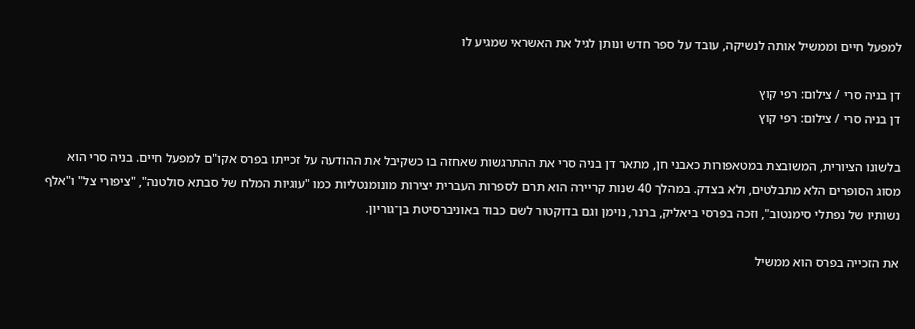למפעל חיים וממשיל אותה לנשיקה, עובד על ספר חדש ונותן לגיל את האשראי שמגיע לו

דן בניה סרי / צילום: רפי קוץ
דן בניה סרי / צילום: רפי קוץ

בלשונו הציורית, המשובצת במטאפורות כאבני חן, מתאר דן בניה סרי את ההתרגשות שאחזה בו כשקיבל את ההודעה על זכייתו בפרס אקו"ם למפעל חיים. בניה סרי הוא מסוג הסופרים הלא מתבלטים, ולא בצדק. במהלך 40 שנות קריירה הוא תרם לספרות העברית יצירות מונומנטליות כמו "עוגיות המלח של סבתא סולטנה", "ציפורי צל" ו"אלף נשותיו של נפתלי סימנטוב", וזכה בפרסי ביאליק, ברנר, נוימן וגם בדוקטור לשם כבוד באוניברסיטת בן־גוריון.

את הזכייה בפרס הוא ממשיל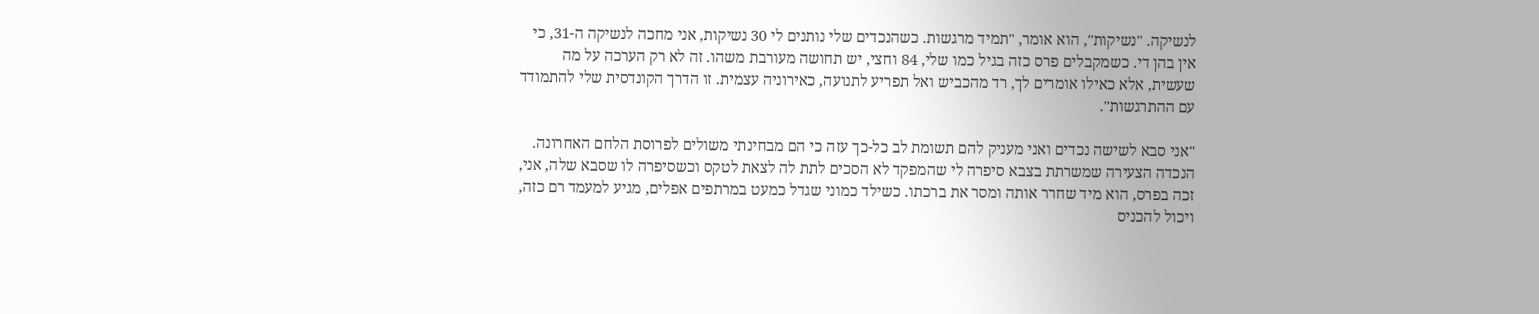לנשיקה. "נשיקות", הוא אומר, "תמיד מרגשות. כשהנכדים שלי נותנים לי 30 נשיקות, אני מחכה לנשיקה ה-31, כי אין בהן די. כשמקבלים פרס כזה בגיל כמו שלי, 84 וחצי, יש תחושה מעורבת משהו. זה לא רק הערכה על מה שעשית, אלא כאילו אומרים לך, רד מהכביש ואל תפריע לתנועה, כאירוניה עצמית. זו הדרך הקונדסית שלי להתמודד עם ההתרגשות".

"אני סבא לשישה נכדים ואני מעניק להם תשומת לב כל-כך עזה כי הם מבחינתי משולים לפרוסת הלחם האחרונה. הנכדה הצעירה שמשרתת בצבא סיפרה לי שהמפקד לא הסכים לתת לה לצאת לטקס וכשסיפרה לו שסבא שלה, אני, זכה בפרס, הוא מיד שחרר אותה ומסר את ברכתו. כשילד כמוני שגדל כמעט במרתפים אפלים, מגיע למעמד רם כזה, ויכול להכניס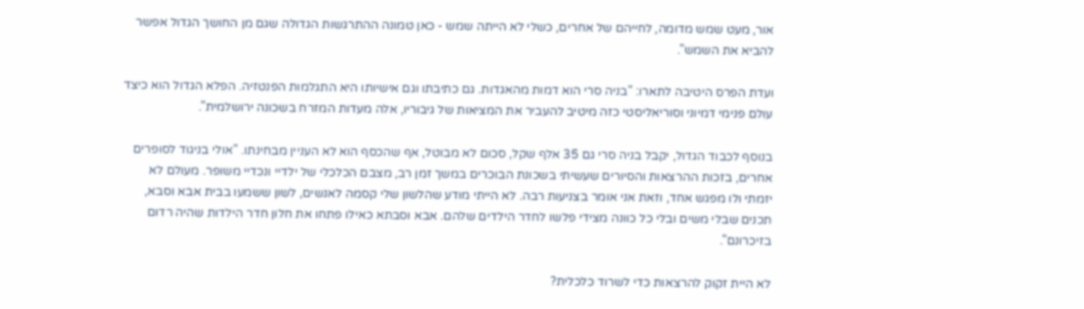אור, מעט שמש מדומה, לחייהם של אחרים, כשלי לא הייתה שמש - כאן טמונה ההתרגשות הגדולה שגם מן החושך הגדול אפשר להביא את השמש".

ועדת הפרס היטיבה לתארו: "בניה סרי הוא דמות מהאגדות. גם כתיבתו וגם אישיותו היא התגלמות הפנטזיה. הפלא הגדול הוא כיצד עולם פנימי דמיוני וסוריאליסטי כזה מיטיב להעביר את המציאות של גיבוריו, אלה מעדות המזרח בשכונה ירושלמית".

בנוסף לכבוד הגדול, יקבל בניה סרי גם 35 אלף שקל, סכום לא מבוטל, אף שהכסף הוא לא העניין מבחינתו. "אולי בניגוד לסופרים אחרים, בזכות ההרצאות והסיורים שעשיתי בשכונת הבוכרים במשך זמן רב, מצבם הכלכלי של ילדיי ונכדיי משופר. מעולם לא יזמתי ולו מפגש אחד, וזאת אני אומר בצניעות רבה. לא הייתי מודע שהלשון שלי קסמה לאנשים, לשון ששמעו בבית אבא וסבא, תכנים שבלי משים ובלי כל כוונה מצידי פלשו לחדר הילדים שלהם. אבא וסבתא כאילו פתחו את חלון חדר הילדות שהיה רדום בזיכרונם".

לא היית זקוק להרצאות כדי לשרוד כלכלית?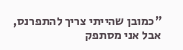"כמובן שהייתי צריך להתפרנס, אבל אני מסתפק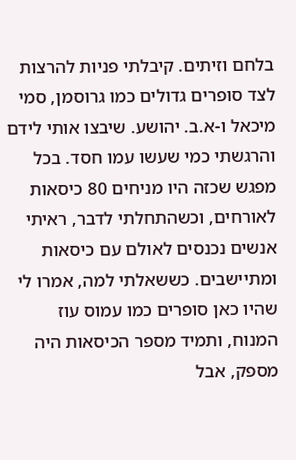בלחם וזיתים. קיבלתי פניות להרצות לצד סופרים גדולים כמו גרוסמן, סמי מיכאל ו-א.ב. יהושע. שיבצו אותי לידם והרגשתי כמי שעשו עמו חסד. בכל מפגש שכזה היו מניחים 80 כיסאות לאורחים, וכשהתחלתי לדבר, ראיתי אנשים נכנסים לאולם עם כיסאות ומתיישבים. כששאלתי למה, אמרו לי שהיו כאן סופרים כמו עמוס עוז המנוח, ותמיד מספר הכיסאות היה מספק, אבל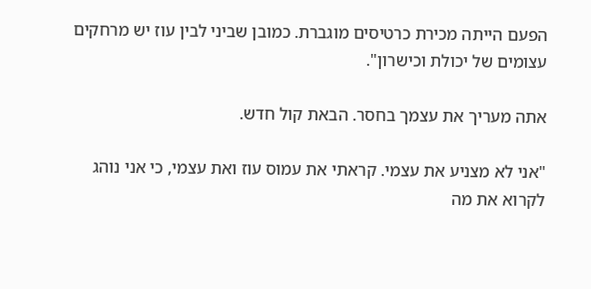הפעם הייתה מכירת כרטיסים מוגברת. כמובן שביני לבין עוז יש מרחקים עצומים של יכולת וכישרון".

אתה מעריך את עצמך בחסר. הבאת קול חדש.

"אני לא מצניע את עצמי. קראתי את עמוס עוז ואת עצמי, כי אני נוהג לקרוא את מה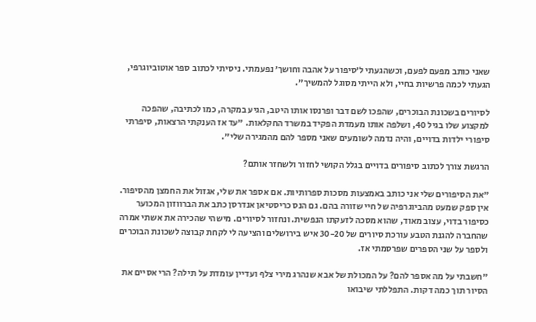שאני כותב מפעם לפעם, וכשהגעתי ל’סיפור על אהבה וחושך’ נפעמתי. ניסיתי לכתוב ספר אוטוביוגרפי, הגעתי לכמה פרשיות בחיי, ולא הייתי מסוגל להמשיך".

לסיורים בשכונת הבוכרים, שהפכו לשם דבר ופרנסו אותו היטב, הגיע במקרה, כמו לכתיבה, שהפכה למקצוע שלו בגיל 40, ושלפה אותו מעמדת הפקיד במשרד החקלאות. "עד אז הענקתי הרצאות, סיפרתי סיפורי ילדות בדויים, והיה נדמה לשומעים שאני מספר להם מהמגירה שלי".

הרגשת צורך לכתוב סיפורים בדויים בגלל הקושי לחזור ולשחזר אותם?

"את הסיפורים שלי אני כותב באמצעות מסכות ספרותיות. אם אספר את שלי, אגזול את החמצן מהסיפור. אין ספק שמעט מהביוגרפיה של חיי שזורה בהם. גם הנס כריסטיאן אנדרסן כתב את הברווזון המכוער כסיפור בדוי, עצוב מאוד, שהוא מסכה לזעקתו הנפשית. ונחזור לסיורים. מישהי שהכירה את אשתי אמרה שהחברה להגנת הטבע עורכת סיורים של 30-20 איש בירושלים והציעה לי לקחת קבוצה לשכונת הבוכרים ולספר על שני הספרים שפרסמתי אז.

"חשבתי על מה אספר להם? על המכולת של אבא שנהרג מירי צלף ועדיין עומדת על תילה? הרי אסיים את הסיור תוך כמה דקות. התפללתי שיבואו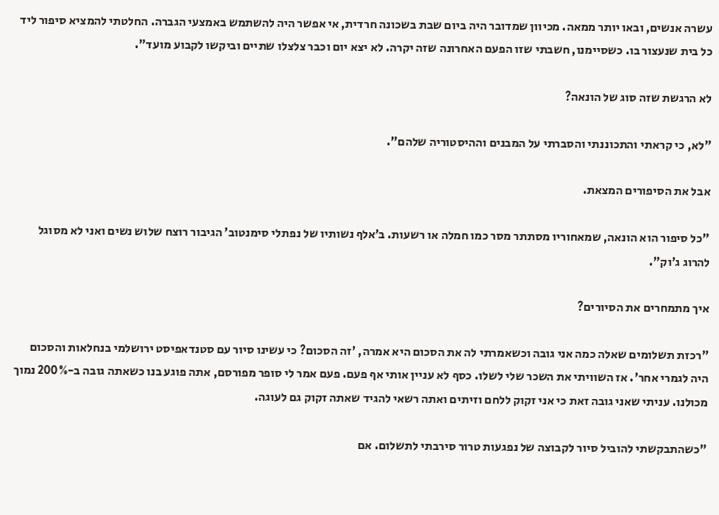עשרה אנשים, ובאו יותר ממאה. מכיוון שמדובר היה ביום שבת בשכונה חרדית, אי אפשר היה להשתמש באמצעי הגברה. החלטתי להמציא סיפור ליד כל בית שנעצור בו. כשסיימנו, חשבתי שזו הפעם האחרונה שזה יקרה. לא יצא יום וכבר צלצלו שתיים וביקשו לקבוע מועד".

לא הרגשת שזה סוג של הונאה?

"לא, כי קראתי והתכוננתי והסברתי על המבנים וההיסטוריה שלהם".

אבל את הסיפורים המצאת.

"כל סיפור הוא הונאה, שמאחוריו מסתתר מסר כמו חמלה או רשעות. ב’אלף נשותיו של נפתלי סימנטוב’ הגיבור רוצח שלוש נשים ואני לא מסוגל להרוג ג’וק".

איך מתמחרים את הסיורים?

"רכזת תשלומים שאלה כמה אני גובה וכשאמרתי לה את הסכום היא אמרה, 'זה הסכום? כי עשינו סיור עם סטנדאפיסט ירושלמי בנחלאות והסכום היה לגמרי אחר'. אז השוויתי את השכר שלי לשלו. כסף לא עניין אותי אף פעם. פעם אמר לי סופר מפורסם, אתה פוגע בנו כשאתה גובה ב-200% נמוך מכולנו. עניתי שאני גובה זאת כי אני זקוק ללחם וזיתים ואתה רשאי להגיד שאתה זקוק גם לעוגה.

"כשהתבקשתי להוביל סיור לקבוצה של נפגעות טרור סירבתי לתשלום. אם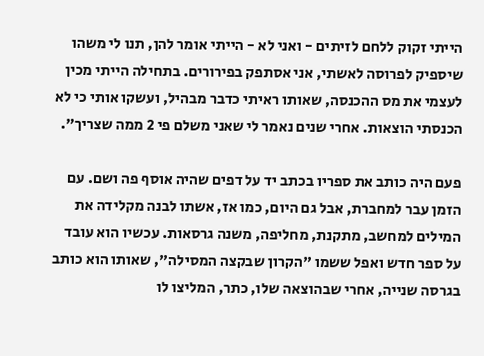הייתי זקוק ללחם לזיתים - ואני לא - הייתי אומר להן, תנו לי משהו שיספיק לפרוסה לאשתי, אני אסתפק בפירורים. בתחילה הייתי מכין לעצמי את מס ההכנסה, שאותו ראיתי כדבר מבהיל, ועשקו אותי כי לא הכנסתי הוצאות. אחרי שנים נאמר לי שאני משלם פי 2 ממה שצריך".

פעם היה כותב את ספריו בכתב יד על דפים שהיה אוסף פה ושם. עם הזמן עבר למחברת, אבל גם היום, כמו אז, אשתו לבנה מקלידה את המילים למחשב, מתקנת, מחליפה, משנה גרסאות. עכשיו הוא עובד על ספר חדש ואפל ששמו "הקרון שבקצה המסילה", שאותו הוא כותב בגרסה שנייה, אחרי שבהוצאה שלו, כתר, המליצו לו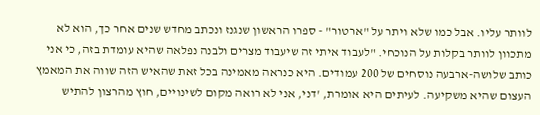לוותר עליו. אבל כמו שלא ויתר על "ארטור" - ספרו הראשון שנגנז ונכתב מחדש שנים אחר כך, הוא לא מתכוון לוותר בקלות על הנוכחי. "לעבוד איתי זה שיעבוד מצרים ולבנה נפלאה שהיא עומדת בזה, כי אני כותב שלושה-ארבעה נוסחים של 200 עמודים. היא כנראה מאמינה בכל זאת שהאיש הזה שווה את המאמץ העצום שהיא משקיעה. לעיתים היא אומרת, 'דני, אני לא רואה מקום לשינויים, חוץ מהרצון להתיש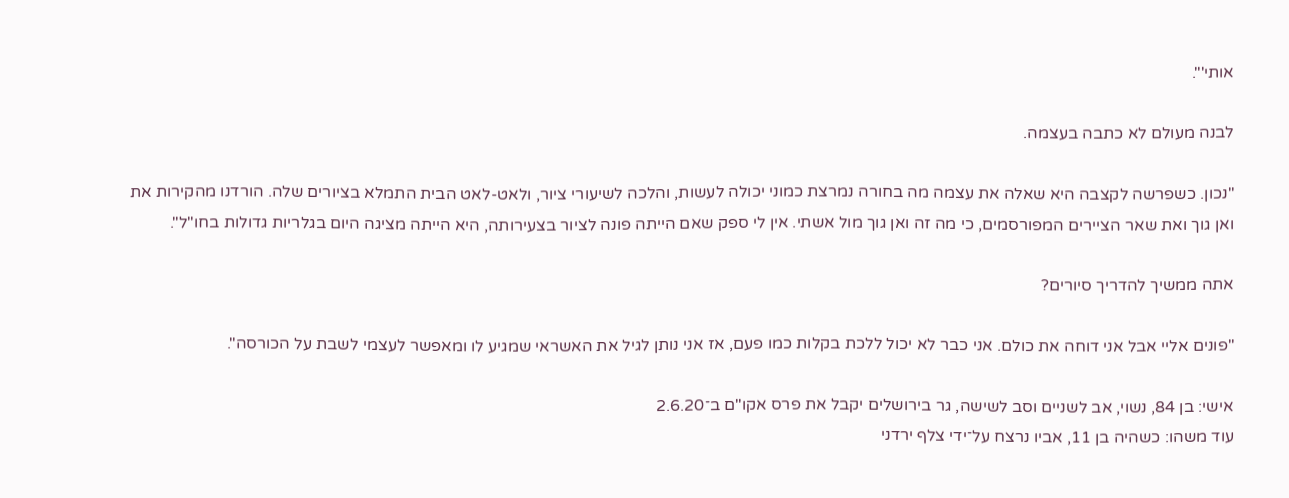אותי'".

לבנה מעולם לא כתבה בעצמה.

"נכון. כשפרשה לקצבה היא שאלה את עצמה מה בחורה נמרצת כמוני יכולה לעשות, והלכה לשיעורי ציור, ולאט-לאט הבית התמלא בציורים שלה. הורדנו מהקירות את ואן גוך ואת שאר הציירים המפורסמים, כי מה זה ואן גוך מול אשתי. אין לי ספק שאם הייתה פונה לציור בצעירותה, היא הייתה מציגה היום בגלריות גדולות בחו"ל".

אתה ממשיך להדריך סיורים?

"פונים אליי אבל אני דוחה את כולם. אני כבר לא יכול ללכת בקלות כמו פעם, אז אני נותן לגיל את האשראי שמגיע לו ומאפשר לעצמי לשבת על הכורסה".

אישי: בן 84, נשוי, אב לשניים וסב לשישה, גר בירושלים יקבל את פרס אקו"ם ב־2.6.20
עוד משהו: כשהיה בן 11, אביו נרצח על־ידי צלף ירדני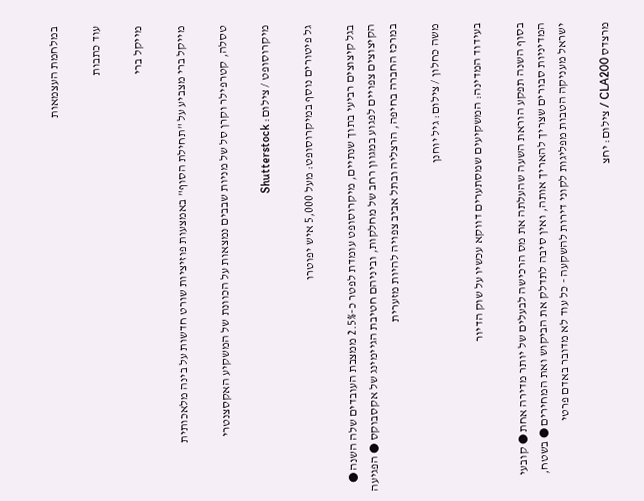במלחמת העצמאות

עוד כתבות

מייקל ברי

מייקל ברי מצביע על "תחילת הסוף" באמצעות פוזיציות שורט חדשות על בינה מלאכותית

טסלה, קטרפילר וקרן סל של מניות שבבים נמצאות על הכוונת של המשקיע האקסצנטרי

מיקרוסופט / צילום: Shutterstock

גל פיטורים נוסף במיקרוסופט: מעל 5,000 איש יפוטרו

בגל קיצוצים רביעי בתוך שנתיים, מיקרוסופט עומדת לפטר כ-2.5% ממצבת העובדים שלה השנה ● הקיצוצים צפויים לפגוע במגוון רחב של מחלקות, וביניהם חטיבת הגיימינג של אקסבוקס ● הפגיעה במרכז החברה בחיפה, הרצליה ובתל אביב צפויה להיות מזערית

משה כחלון / צילום: גיל יוחנן

בעידוד המדינה: המשקיעים שמסתערים דווקא עכשיו על שוק הדיור

בסוף השנה תפקע הוראת השעה שהעלתה את מס הרכישה לבעלים של יותר מדירה אחת ● קובעי המדיניות סבורים שצריך להאריך אותה, ואין סיבה לתדלק את הביקוש ואת המחירים ● בשטח, ישראל מעניקה הטבות מפליגות לקוני דירות להשקעה - כל עוד לא מדובר באדם פרטי

מרצדס CLA200 / צילום: יחצ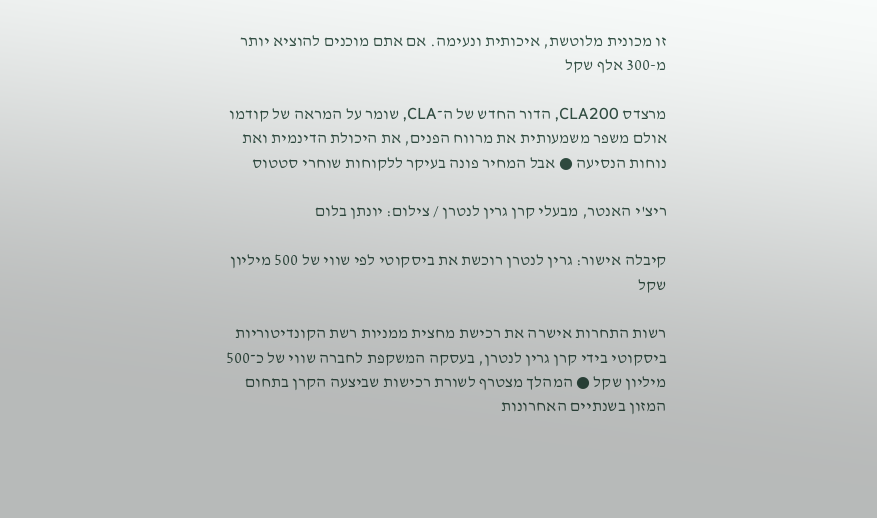זו מכונית מלוטשת, איכותית ונעימה. אם אתם מוכנים להוציא יותר מ-300 אלף שקל

מרצדס CLA200, הדור החדש של ה־CLA, שומר על המראה של קודמו אולם משפר משמעותית את מרווח הפנים, את היכולת הדינמית ואת נוחות הנסיעה ● אבל המחיר פונה בעיקר ללקוחות שוחרי סטטוס

ריצ'י האנטר, מבעלי קרן גרין לנטרן / צילום: יונתן בלום

קיבלה אישור: גרין לנטרן רוכשת את ביסקוטי לפי שווי של 500 מיליון שקל

רשות התחרות אישרה את רכישת מחצית ממניות רשת הקונדיטוריות ביסקוטי בידי קרן גרין לנטרן, בעסקה המשקפת לחברה שווי של כ־500 מיליון שקל ● המהלך מצטרף לשורת רכישות שביצעה הקרן בתחום המזון בשנתיים האחרונות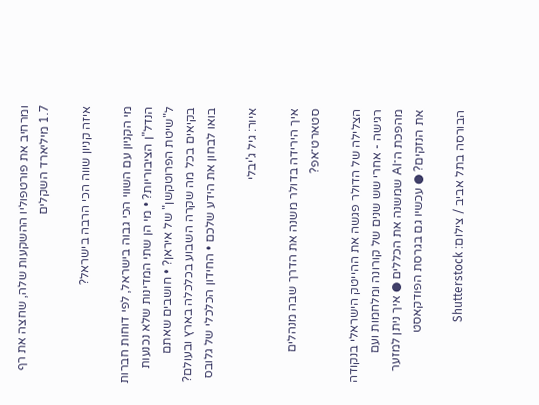ומרחיב את פורטפוליו ההשקעות שלה, שחצה את רף 1.7 מיליארד השקלים

איזה קניון שווה הכי הרבה בישראל?

מי הקניון עם השווי הכי גבוה בישראל, לפי דוחות חברות הנדל"ן הציבוריות? • מי הן שתי המדינות שלא נכנעות ל"שיטת הפרוטקשן" של איראן? • חושבים שאתם בקיאים בכל מה שקרה השבוע בכלכלה בארץ ובעולם? בואו לבחון את הידע שלכם • החידון הכלכלי של גלובס

איור: גיל ג'יבלי

איך הירידה בדולר משנה את הדרך שבה מנהלים סטארט־אפ?

הצלילה של הדולר פגשה את ההייטק הישראלי בנקודה רגישה - אחרי שש שנים של קורונה ומלחמות ועם מהפכת ה־AI שמשנה את הכללים ● איך ניתן למזער את הנזקים? ● עכשיו גם בגרסת הפודקאסט

הבורסה בתל אביב / צילום: Shutterstock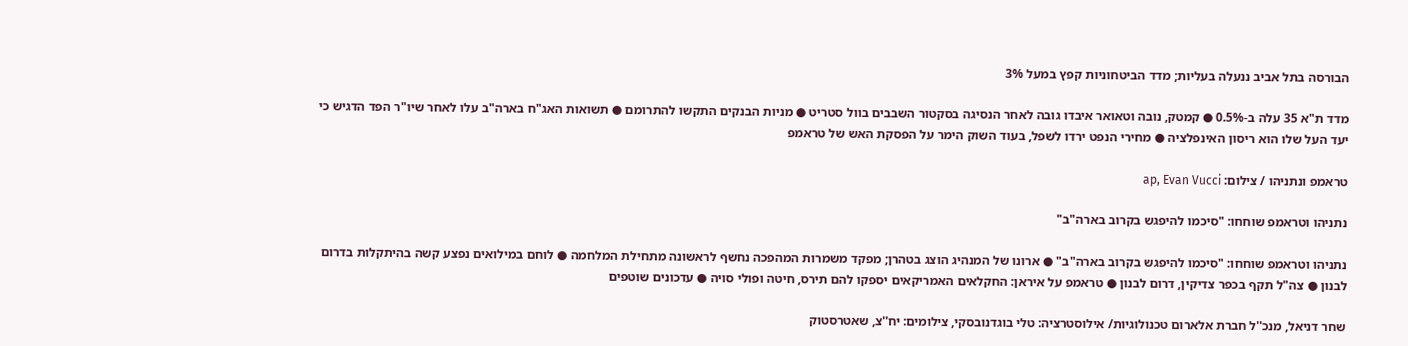הבורסה בתל אביב ננעלה בעליות; מדד הביטחוניות קפץ במעל 3%

מדד ת"א 35 עלה ב-0.5% ● קמטק, נובה וטאואר איבדו גובה לאחר הנסיגה בסקטור השבבים בוול סטריט ● מניות הבנקים התקשו להתרומם ● תשואות האג"ח בארה"ב עלו לאחר שיו"ר הפד הדגיש כי יעד העל שלו הוא ריסון האינפלציה ● מחירי הנפט ירדו לשפל, בעוד השוק הימר על הפסקת האש של טראמפ

טראמפ ונתניהו / צילום: ap, Evan Vucci

נתניהו וטראמפ שוחחו: "סיכמו להיפגש בקרוב בארה"ב"

נתניהו וטראמפ שוחחו: "סיכמו להיפגש בקרוב בארה"ב" ● ארונו של המנהיג הוצג בטהרן; מפקד משמרות המהפכה נחשף לראשונה מתחילת המלחמה ● לוחם במילואים נפצע קשה בהיתקלות בדרום לבנון ● צה"ל תקף בכפר צדיקין, דרום לבנון ● טראמפ על איראן: החקלאים האמריקאים יספקו להם תירס, חיטה ופולי סויה ● עדכונים שוטפים

שחר דניאל, מנכ''ל חברת אלארום טכנולוגיות/ אילוסטרציה: טלי בוגדנובסקי, צילומים: יח''צ, שאטרסטוק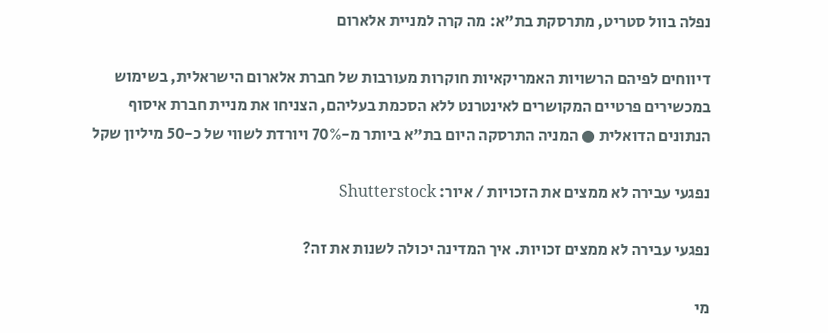נפלה בוול סטריט, מתרסקת בת״א: מה קרה למניית אלארום

דיווחים לפיהם הרשויות האמריקאיות חוקרות מעורבות של חברת אלארום הישראלית, בשימוש במכשירים פרטיים המקושרים לאינטרנט ללא הסכמת בעליהם, הצניחו את מניית חברת איסוף הנתונים הדואלית ● המניה התרסקה היום בת"א ביותר מ-70% ויורדת לשווי של כ-50 מיליון שקל

נפגעי עבירה לא ממצים את הזכויות / איור: Shutterstock

נפגעי עבירה לא ממצים זכויות. איך המדינה יכולה לשנות את זה?

מי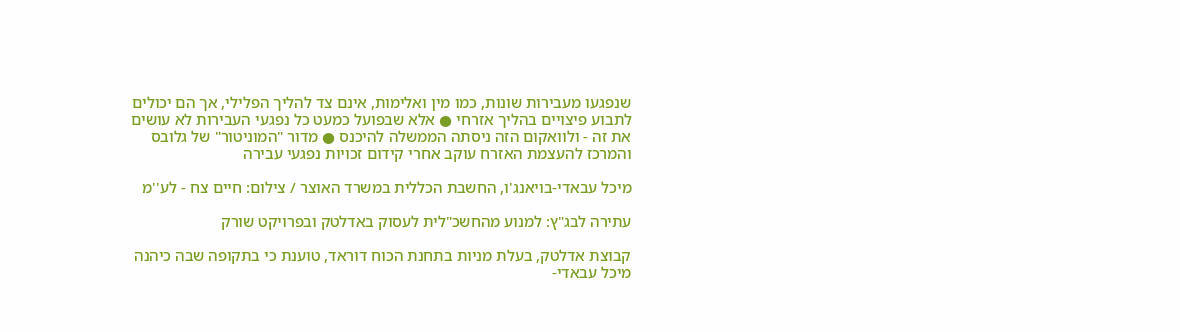שנפגעו מעבירות שונות, כמו מין ואלימות, אינם צד להליך הפלילי, אך הם יכולים לתבוע פיצויים בהליך אזרחי ● אלא שבפועל כמעט כל נפגעי העבירות לא עושים את זה - ולוואקום הזה ניסתה הממשלה להיכנס ● מדור "המוניטור" של גלובס והמרכז להעצמת האזרח עוקב אחרי קידום זכויות נפגעי עבירה

מיכל עבאדי-בויאנג'ו, החשבת הכללית במשרד האוצר / צילום: חיים צח - לע''מ

עתירה לבג"ץ: למנוע מהחשכ"לית לעסוק באדלטק ובפרויקט שורק

קבוצת אדלטק, בעלת מניות בתחנת הכוח דוראד, טוענת כי בתקופה שבה כיהנה מיכל עבאדי-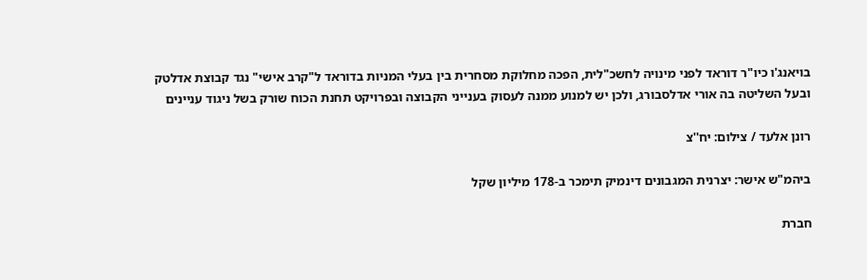בויאנג'ו כיו"ר דוראד לפני מינויה לחשכ"לית, הפכה מחלוקת מסחרית בין בעלי המניות בדוראד ל"קרב אישי" נגד קבוצת אדלטק ובעל השליטה בה אורי אדלסבורג, ולכן יש למנוע ממנה לעסוק בענייני הקבוצה ובפרויקט תחנת הכוח שורק בשל ניגוד עניינים

רונן אלעד / צילום: יח''צ

ביהמ"ש אישר: יצרנית המגבונים דינמיק תימכר ב-178 מיליון שקל

חברת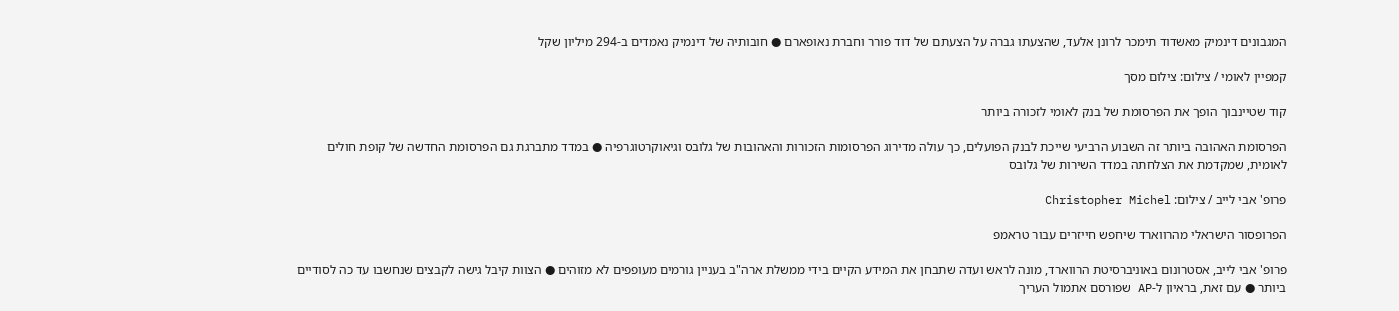המגבונים דינמיק מאשדוד תימכר לרונן אלעד, שהצעתו גברה על הצעתם של דוד פורר וחברת נאופארם ● חובותיה של דינמיק נאמדים ב-294 מיליון שקל

קמפיין לאומי / צילום: צילום מסך

קוד שטיינבוך הופך את הפרסומת של בנק לאומי לזכורה ביותר

הפרסומת האהובה ביותר זה השבוע הרביעי שייכת לבנק הפועלים, כך עולה מדירוג הפרסומות הזכורות והאהובות של גלובס וגיאוקרטוגרפיה ● במדד מתברגת גם הפרסומת החדשה של קופת חולים לאומית, שמקדמת את הצלחתה במדד השירות של גלובס

פרופ' אבי לייב / צילום: Christopher Michel

הפרופסור הישראלי מהרווארד שיחפש חייזרים עבור טראמפ

פרופ' אבי לייב, אסטרונום באוניברסיטת הרווארד, מונה לראש ועדה שתבחן את המידע הקיים בידי ממשלת ארה"ב בעניין גורמים מעופפים לא מזוהים ● הצוות קיבל גישה לקבצים שנחשבו עד כה לסודיים ביותר ● עם זאת, בראיון ל-AP שפורסם אתמול העריך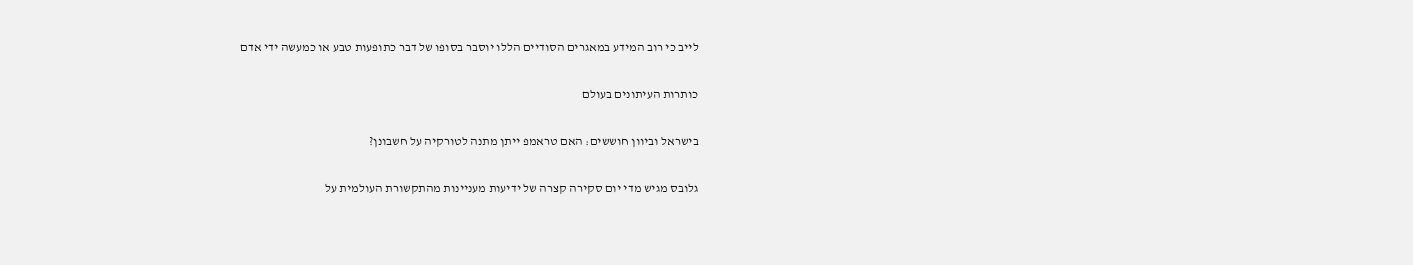לייב כי רוב המידע במאגרים הסודיים הללו יוסבר בסופו של דבר כתופעות טבע או כמעשה ידי אדם

כותרות העיתונים בעולם

בישראל וביוון חוששים: האם טראמפ ייתן מתנה לטורקיה על חשבונן?

גלובס מגיש מדי יום סקירה קצרה של ידיעות מעניינות מהתקשורת העולמית על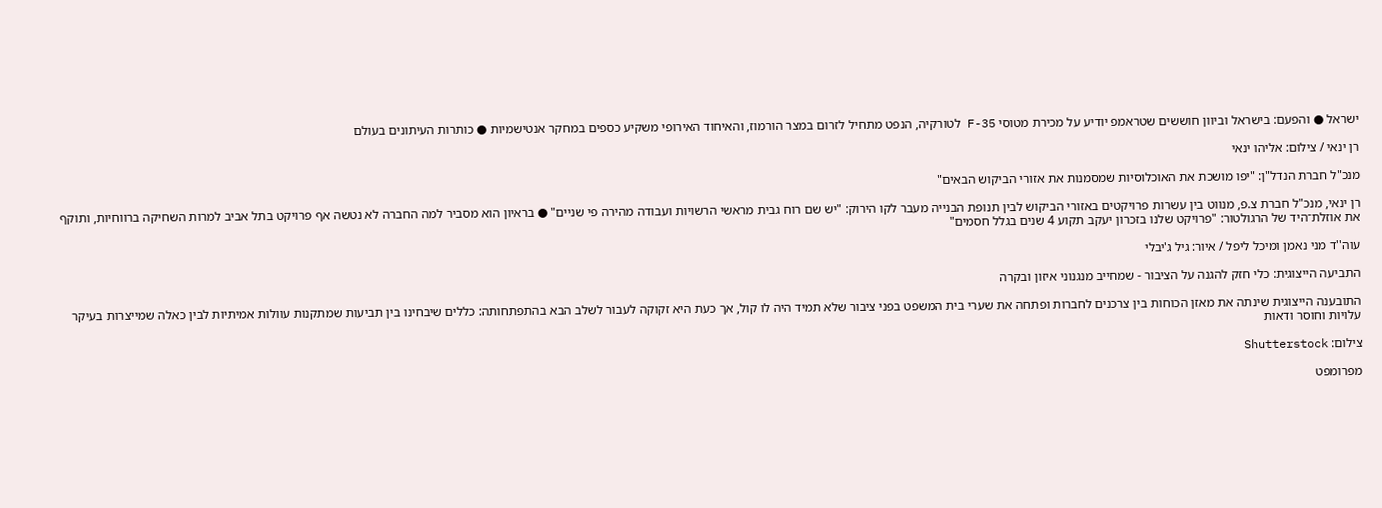ישראל ● והפעם: בישראל וביוון חוששים שטראמפ יודיע על מכירת מטוסי F-35 לטורקיה, הנפט מתחיל לזרום במצר הורמוז, והאיחוד האירופי משקיע כספים במחקר אנטישמיות ● כותרות העיתונים בעולם

רן ינאי / צילום: אליהו ינאי

מנכ"ל חברת הנדל"ן: "יפו מושכת את האוכלוסיות שמסמנות את אזורי הביקוש הבאים"

רן ינאי, מנכ"ל חברת צ.פ, מנווט בין עשרות פרויקטים באזורי הביקוש לבין תנופת הבנייה מעבר לקו הירוק: "יש שם רוח גבית מראשי הרשויות ועבודה מהירה פי שניים" ● בראיון הוא מסביר למה החברה לא נטשה אף פרויקט בתל אביב למרות השחיקה ברווחיות, ותוקף את אוזלת־היד של הרגולטור: "פרויקט שלנו בזכרון יעקב תקוע 4 שנים בגלל חסמים"

עוה''ד מני נאמן ומיכל ליפל / איור: גיל ג'יבלי

התביעה הייצוגית: כלי חזק להגנה על הציבור - שמחייב מנגנוני איזון ובקרה

התובענה הייצוגית שינתה את מאזן הכוחות בין צרכנים לחברות ופתחה את שערי בית המשפט בפני ציבור שלא תמיד היה לו קול, אך כעת היא זקוקה לעבור לשלב הבא בהתפתחותה: כללים שיבחינו בין תביעות שמתקנות עוולות אמיתיות לבין כאלה שמייצרות בעיקר עלויות וחוסר ודאות

צילום: Shutterstock

מפרומפט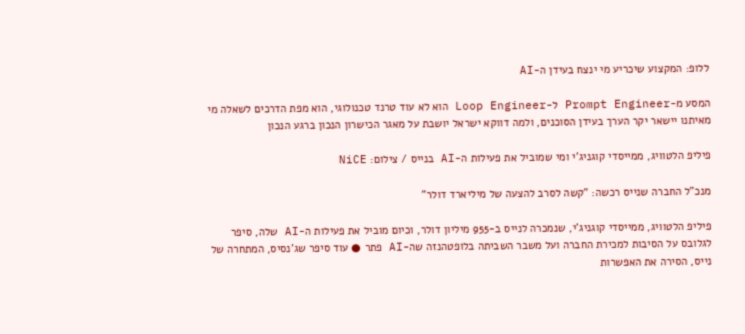ללופ: המקצוע שיכריע מי ינצח בעידן ה-AI

המסע מ-Prompt Engineer ל-Loop Engineer הוא לא עוד טרנד טכנולוגי, הוא מפת הדרכים לשאלה מי מאיתנו יישאר יקר הערך בעידן הסוכנים, ולמה דווקא ישראל יושבת על מאגר הכישרון הנכון ברגע הנכון

פיליפ הלטוויג, ממייסדי קוגניג'י ומי שמוביל את פעילות ה-AI בנייס / צילום: NiCE

מנכ"ל החברה שנייס רכשה: "קשה לסרב להצעה של מיליארד דולר"

פיליפ הלטוויג, ממייסדי קוגניג'י, שנמכרה לנייס ב-955 מיליון דולר, וכיום מוביל את פעילות ה-AI שלה, סיפר לגלובס על הסיבות למכירת החברה ועל משבר השביתה בלופטהנזה שה-AI פתר ● עוד סיפר שג'נסיס, המתחרה של נייס, הסירה את האפשרות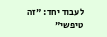לעבוד יחד: "זה טיפשי"